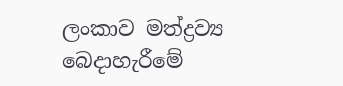ලංකාව මත්ද්‍රව්‍ය බෙදාහැරීමේ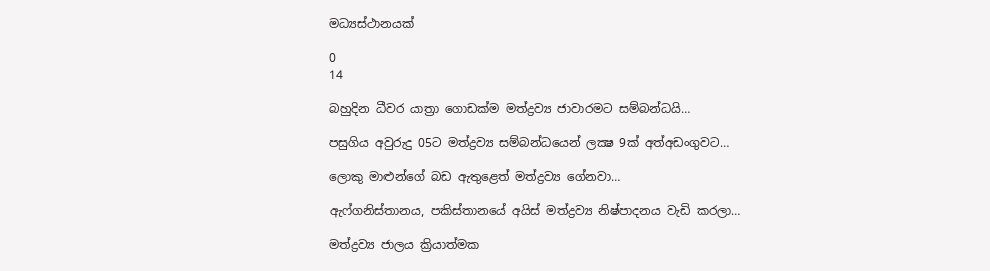මධ්‍යස්ථානයක්

0
14

බහුදින ධීවර යාත්‍රා ගොඩක්ම මත්ද්‍රව්‍ය ජාවාරමට සම්බන්ධයි…

පසුගිය අවුරුදු 05ට මත්ද්‍රව්‍ය සම්බන්ධයෙන් ලක්‍ෂ 9ක් අත්අඩංගුවට…

ලොකු මාළුන්ගේ බඩ ඇතුළෙත් මත්ද්‍රව්‍ය ගේනවා…

ඇෆ්ගනිස්තානය, පකිස්තානයේ අයිස් මත්ද්‍රව්‍ය නිෂ්පාදනය වැඩි කරලා…

මත්ද්‍රව්‍ය ජාලය ක්‍රියාත්මක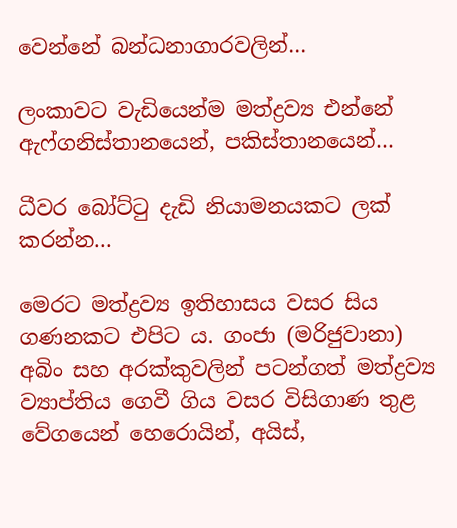වෙන්නේ බන්ධනාගාරවලින්…

ලංකාවට වැඩියෙන්ම මත්ද්‍රව්‍ය එන්නේ ඇෆ්ගනිස්තානයෙන්, පකිස්තානයෙන්…

ධීවර බෝට්ටු දැඩි නියාමනයකට ලක් කරන්න…

මෙරට මත්ද්‍රව්‍ය ඉතිහාසය වසර සිය ගණනකට එපිට ය. ගංජා (මරිජුවානා) අබිං සහ අරක්කුවලින් පටන්ගත් මත්ද්‍රව්‍ය ව්‍යාප්තිය ගෙවී ගිය වසර විසිගාණ තුළ වේගයෙන් හෙරොයින්, අයිස්,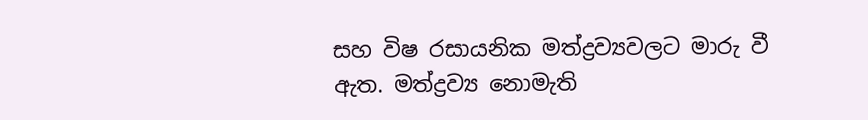සහ විෂ රසායනික මත්ද්‍රව්‍යවලට මාරු වී ඇත. මත්ද්‍රව්‍ය නොමැති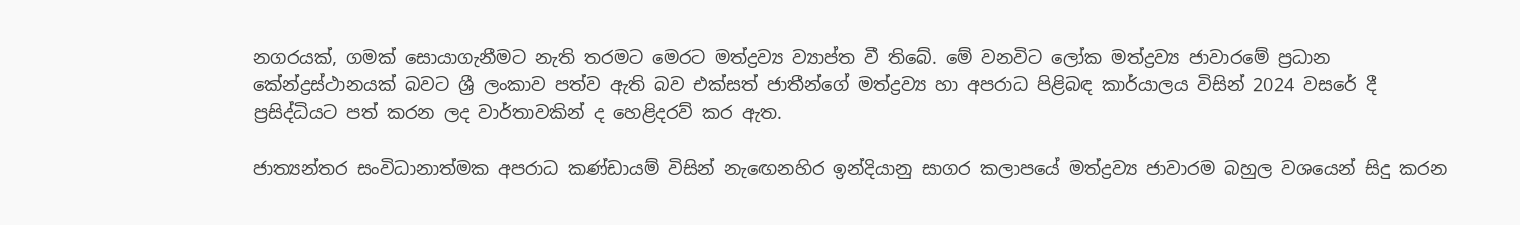නගරයක්, ගමක් සොයාගැනීමට නැති තරමට මෙරට මත්ද්‍රව්‍ය ව්‍යාප්ත වී තිබේ. මේ වනවිට ලෝක මත්ද්‍රව්‍ය ජාවාරමේ ප්‍රධාන කේන්ද්‍රස්ථානයක් බවට ශ්‍රී ලංකාව පත්ව ඇති බව එක්සත් ජාතීන්ගේ මත්ද්‍රව්‍ය හා අපරාධ පිළිබඳ කාර්යාලය විසින් 2024 වසරේ දී ප්‍රසිද්ධියට පත් කරන ලද වාර්තාවකින් ද හෙළිදරව් කර ඇත.

ජාත්‍යන්තර සංවිධානාත්මක අපරාධ කණ්ඩායම් විසින් නැඟෙනහිර ඉන්දියානු සාගර කලාපයේ මත්ද්‍රව්‍ය ජාවාරම බහුල වශයෙන් සිදු කරන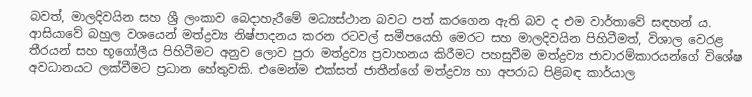බවත්, මාලදිවයින සහ ශ්‍රී ලංකාව බෙදාහැරීමේ මධ්‍යස්ථාන බවට පත් කරගෙන ඇති බව ද එම වාර්තාවේ සඳහන් ය. ආසියාවේ බහුල වශයෙන් මත්ද්‍රව්‍ය නිෂ්පාදනය කරන රටවල් සමීපයෙහි මෙරට සහ මාලදිවයින පිහිටීමත්, විශාල වෙරළ තීරයන් සහ භූගෝලීය පිහිටීමට අනුව ලොව පුරා මත්ද්‍රව්‍ය ප්‍රවාහනය කිරීමට පහසුවීම මත්ද්‍රව්‍ය ජාවාරම්කාරයන්ගේ විශේෂ අවධානයට ලක්වීමට ප්‍රධාන හේතුවකි. එමෙන්ම එක්සත් ජාතීන්ගේ මත්ද්‍රව්‍ය හා අපරාධ පිළිබඳ කාර්යාල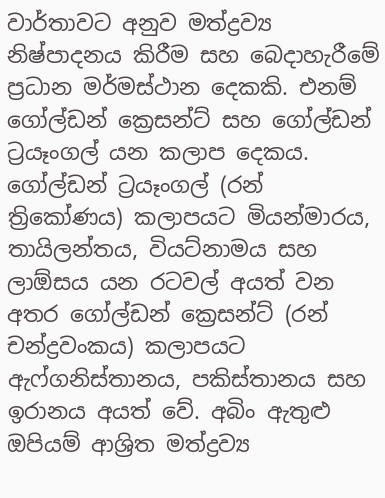වාර්තාවට අනුව මත්ද්‍රව්‍ය නිෂ්පාදනය කිරීම සහ බෙදාහැරීමේ ප්‍රධාන මර්මස්ථාන දෙකකි. එනම් ගෝල්ඩන් ක්‍රෙසන්ට් සහ ගෝල්ඩන් ට්‍රයෑංගල් යන කලාප දෙකය. ගෝල්ඩන් ට්‍රයෑංගල් (රන් ත්‍රිකෝණය) කලාපයට මියන්මාරය, තායිලන්තය, වියට්නාමය සහ ලාඕසය යන රටවල් අයත් වන අතර ගෝල්ඩන් ක්‍රෙසන්ට් (රන් චන්ද්‍රවංකය) කලාපයට ඇෆ්ගනිස්තානය, පකිස්තානය සහ ඉරානය අයත් වේ. අබිං ඇතුළු ඔපියම් ආශ්‍රිත මත්ද්‍රව්‍ය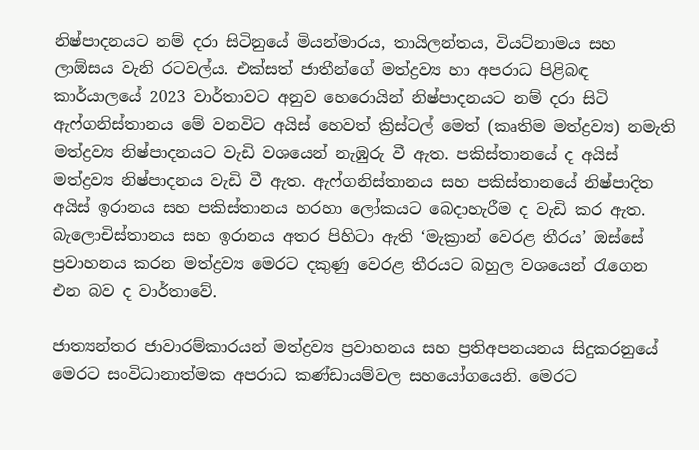නිෂ්පාදනයට නම් දරා සිටිනුයේ මියන්මාරය, තායිලන්තය, වියට්නාමය සහ ලාඕසය වැනි රටවල්ය. එක්සත් ජාතීන්ගේ මත්ද්‍රව්‍ය හා අපරාධ පිළිබඳ කාර්යාලයේ 2023 වාර්තාවට අනුව හෙරොයින් නිෂ්පාදනයට නම් දරා සිටි ඇෆ්ගනිස්තානය මේ වනවිට අයිස් හෙවත් ක්‍රිස්ටල් මෙත් (කෘතිම මත්ද්‍රව්‍ය) නමැති මත්ද්‍රව්‍ය නිෂ්පාදනයට වැඩි වශයෙන් නැඹුරු වී ඇත. පකිස්තානයේ ද අයිස් මත්ද්‍රව්‍ය නිෂ්පාදනය වැඩි වී ඇත. ඇෆ්ගනිස්තානය සහ පකිස්තානයේ නිෂ්පාදිත අයිස් ඉරානය සහ පකිස්තානය හරහා ලෝකයට බෙදාහැරීම ද වැඩි කර ඇත. බැලොචිස්තානය සහ ඉරානය අතර පිහිටා ඇති ‘මැක්‍රාන් වෙරළ තීරය’ ඔස්සේ ප්‍රවාහනය කරන මත්ද්‍රව්‍ය මෙරට දකුණු වෙරළ තීරයට බහුල වශයෙන් රැගෙන එන බව ද වාර්තාවේ.

ජාත්‍යන්තර ජාවාරම්කාරයන් මත්ද්‍රව්‍ය ප්‍රවාහනය සහ ප්‍රතිඅපනයනය සිදුකරනුයේ මෙරට සංවිධානාත්මක අපරාධ කණ්ඩායම්වල සහයෝගයෙනි. මෙරට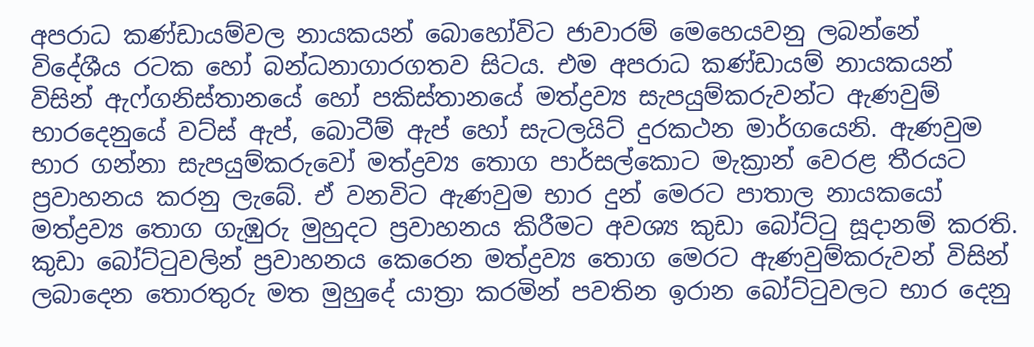අපරාධ කණ්ඩායම්වල නායකයන් බොහෝවිට ජාවාරම් මෙහෙයවනු ලබන්නේ විදේශීය රටක හෝ බන්ධනාගාරගතව සිටය. එම අපරාධ කණ්ඩායම් නායකයන් විසින් ඇෆ්ගනිස්තානයේ හෝ පකිස්තානයේ මත්ද්‍රව්‍ය සැපයුම්කරුවන්ට ඇණවුම් භාරදෙනුයේ වට්ස් ඇප්, බොටීම් ඇප් හෝ සැටලයිට් දුරකථන මාර්ගයෙනි. ඇණවුම භාර ගන්නා සැපයුම්කරුවෝ මත්ද්‍රව්‍ය තොග පාර්සල්කොට මැක්‍රාන් වෙරළ තීරයට ප්‍රවාහනය කරනු ලැබේ. ඒ වනවිට ඇණවුම භාර දුන් මෙරට පාතාල නායකයෝ මත්ද්‍රව්‍ය තොග ගැඹුරු මුහුදට ප්‍රවාහනය කිරීමට අවශ්‍ය කුඩා බෝට්ටු සූදානම් කරති. කුඩා බෝට්ටුවලින් ප්‍රවාහනය කෙරෙන මත්ද්‍රව්‍ය තොග මෙරට ඇණවුම්කරුවන් විසින් ලබාදෙන තොරතුරු මත මුහුදේ යාත්‍රා කරමින් පවතින ඉරාන බෝට්ටුවලට භාර දෙනු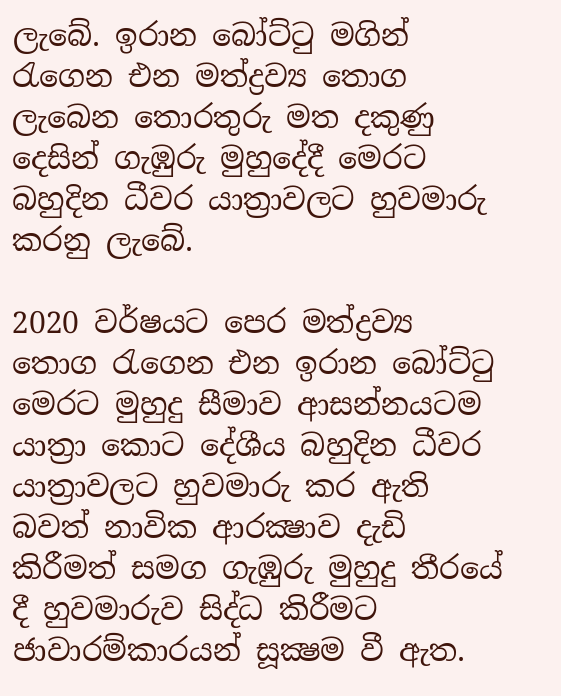ලැබේ. ඉරාන බෝට්ටු මගින් රැගෙන එන මත්ද්‍රව්‍ය තොග ලැබෙන තොරතුරු මත දකුණු දෙසින් ගැඹුරු මුහුදේදී මෙරට බහුදින ධීවර යාත්‍රාවලට හුවමාරු කරනු ලැබේ.

2020 වර්ෂයට පෙර මත්ද්‍රව්‍ය තොග රැගෙන එන ඉරාන බෝට්ටු මෙරට මුහුදු සීමාව ආසන්නයටම යාත්‍රා කොට දේශීය බහුදින ධීවර යාත්‍රාවලට හුවමාරු කර ඇති බවත් නාවික ආරක්‍ෂාව දැඩි කිරීමත් සමග ගැඹුරු මුහුදු තීරයේ දී හුවමාරුව සිද්ධ කිරීමට ජාවාරම්කාරයන් සූක්‍ෂම වී ඇත.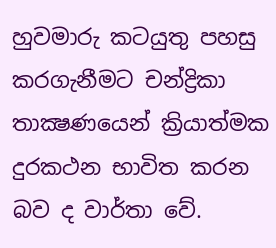හුවමාරු කටයුතු පහසු කරගැනීමට චන්ද්‍රිකා තාක්‍ෂණයෙන් ක්‍රියාත්මක දුරකථන භාවිත කරන බව ද වාර්තා වේ.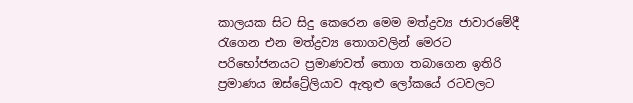කාලයක සිට සිදු කෙරෙන මෙම මත්ද්‍රව්‍ය ජාවාරමේදී රැගෙන එන මත්ද්‍රව්‍ය තොගවලින් මෙරට පරිභෝජනයට ප්‍රමාණවත් තොග තබාගෙන ඉතිරි ප්‍රමාණය ඔස්ට්‍රේලියාව ඇතුළු ලෝකයේ රටවලට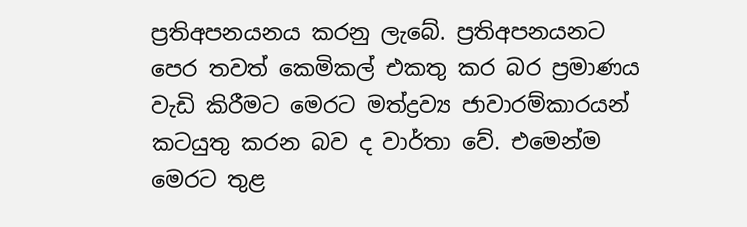ප්‍රතිඅපනයනය කරනු ලැබේ. ප්‍රතිඅපනයනට පෙර තවත් කෙමිකල් එකතු කර බර ප්‍රමාණය වැඩි කිරීමට මෙරට මත්ද්‍රව්‍ය ජාවාරම්කාරයන් කටයුතු කරන බව ද වාර්තා වේ. එමෙන්ම මෙරට තුළ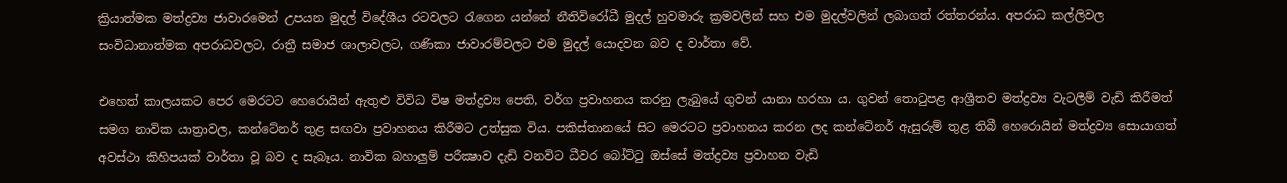ක්‍රියාත්මක මත්ද්‍රව්‍ය ජාවාරමෙන් උපයන මුදල් විදේශීය රටවලට රැගෙන යන්නේ නීතිවිරෝධී මුදල් හුවමාරු ක්‍රමවලින් සහ එම මුදල්වලින් ලබාගත් රත්තරන්ය. අපරාධ කල්ලිවල සංවිධානාත්මක අපරාධවලට, රාත්‍රී සමාජ ශාලාවලට, ගණිකා ජාවාරම්වලට එම මුදල් යොදවන බව ද වාර්තා වේ.

එහෙත් කාලයකට පෙර මෙරටට හෙරොයින් ඇතුළු විවිධ විෂ මත්ද්‍රව්‍ය පෙති, වර්ග ප්‍රවාහනය කරනු ලැබුයේ ගුවන් යානා හරහා ය. ගුවන් තොටුපළ ආශ්‍රීතව මත්ද්‍රව්‍ය වැටලීම් වැඩි කිරීමත් සමග නාවික යාත්‍රාවල, කන්ටේනර් තුළ සඟවා ප්‍රවාහනය කිරීමට උත්සුක විය. පකිස්තානයේ සිට මෙරටට ප්‍රවාහනය කරන ලද කන්ටේනර් ඇසුරුම් තුළ තිබී හෙරොයින් මත්ද්‍රව්‍ය සොයාගත් අවස්ථා කිහිපයක් වාර්තා වූ බව ද සැබෑය. නාවික බහාලුම් පරීක්‍ෂාව දැඩි වනවිට ධීවර බෝට්ටු ඔස්සේ මත්ද්‍රව්‍ය ප්‍රවාහන වැඩි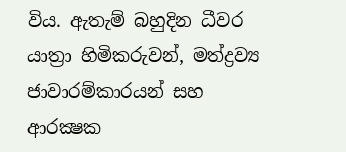විය. ඇතැම් බහුදින ධීවර යාත්‍රා හිමිකරුවන්, මත්ද්‍රව්‍ය ජාවාරම්කාරයන් සහ ආරක්‍ෂක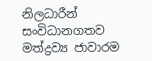නිලධාරීන් සංවිධානගතව මත්ද්‍රව්‍ය ජාවාරම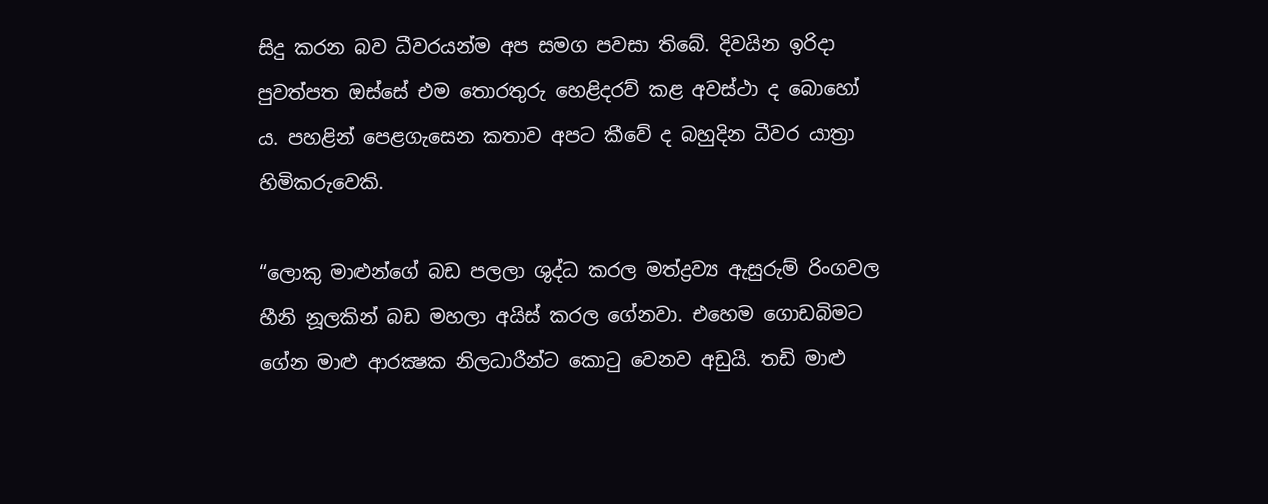සිදු කරන බව ධීවරයන්ම අප සමග පවසා තිබේ. දිවයින ඉරිදා පුවත්පත ඔස්සේ එම තොරතුරු හෙළිදරව් කළ අවස්ථා ද බොහෝ ය. පහළින් පෙළගැසෙන කතාව අපට කීවේ ද බහුදින ධීවර යාත්‍රා හිමිකරුවෙකි.

“ලොකු මාළුන්ගේ බඩ පලලා ශුද්ධ කරල මත්ද්‍රව්‍ය ඇසුරුම් රිංගවල හීනි නූලකින් බඩ මහලා අයිස් කරල ගේනවා. එහෙම ගොඩබිමට ගේන මාළු ආරක්‍ෂක නිලධාරීන්ට කොටු වෙනව අඩුයි. තඩි මාළු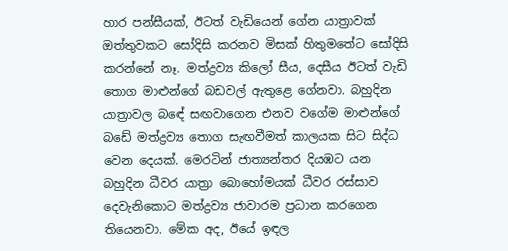හාර පන්සීයක්, ඊටත් වැඩියෙන් ගේන යාත්‍රාවක් ඔත්තුවකට සෝදිසි කරනව මිසක් හිතුමතේට සෝදිසි කරන්නේ නෑ. මත්ද්‍රව්‍ය කිලෝ සීය, දෙසීය ඊටත් වැඩි තොග මාළුන්ගේ බඩවල් ඇතුළෙ ගේනවා. බහුදින යාත්‍රාවල බඳේ සඟවාගෙන එනව වගේම මාළුන්ගේ බඩේ මත්ද්‍රව්‍ය තොග සැඟවීමත් කාලයක සිට සිද්ධ වෙන දෙයක්. මෙරටින් ජාත්‍යන්තර දියඹට යන බහුදින ධීවර යාත්‍රා බොහෝමයක් ධීවර රස්සාව දෙවැනිකොට මත්ද්‍රව්‍ය ජාවාරම ප්‍රධාන කරගෙන තියෙනවා. මේක අද, ඊයේ ඉඳල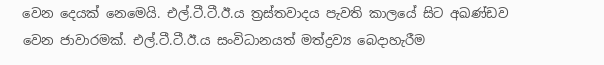වෙන දෙයක් නෙමෙයි. එල්.ටී.ටී.ඊ.ය ත්‍රස්තවාදය පැවති කාලයේ සිට අඛණ්ඩව වෙන ජාවාරමක්. එල්.ටී.ටී.ඊ.ය සංවිධානයත් මත්ද්‍රව්‍ය බෙදාහැරීම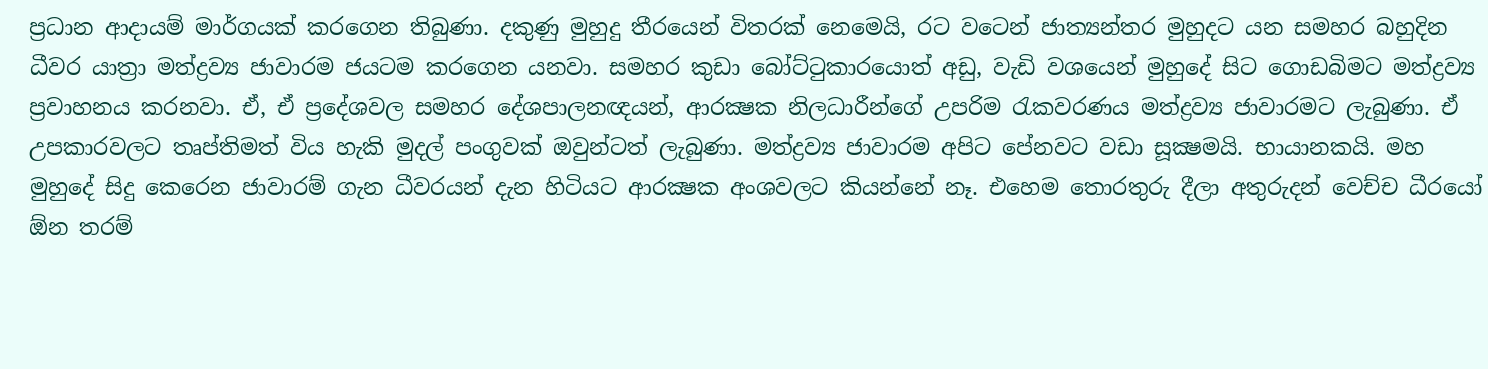ප්‍රධාන ආදායම් මාර්ගයක් කරගෙන තිබුණා. දකුණු මුහුදු තීරයෙන් විතරක් නෙමෙයි, රට වටෙන් ජාත්‍යන්තර මුහුදට යන සමහර බහුදින ධීවර යාත්‍රා මත්ද්‍රව්‍ය ජාවාරම ජයටම කරගෙන යනවා. සමහර කුඩා බෝට්ටුකාරයොත් අඩු, වැඩි වශයෙන් මුහුදේ සිට ගොඩබිමට මත්ද්‍රව්‍ය ප්‍රවාහනය කරනවා. ඒ, ඒ ප්‍රදේශවල සමහර දේශපාලනඥයන්, ආරක්‍ෂක නිලධාරීන්ගේ උපරිම රැකවරණය මත්ද්‍රව්‍ය ජාවාරමට ලැබුණා. ඒ උපකාරවලට තෘප්තිමත් විය හැකි මුදල් පංගුවක් ඔවුන්ටත් ලැබුණා. මත්ද්‍රව්‍ය ජාවාරම අපිට පේනවට වඩා සූක්‍ෂමයි. භායානකයි. මහ මුහුදේ සිදු කෙරෙන ජාවාරම් ගැන ධීවරයන් දැන හිටියට ආරක්‍ෂක අංශවලට කියන්නේ නෑ. එහෙම තොරතුරු දීලා අතුරුදන් වෙච්ච ධීරයෝ ඕන තරම්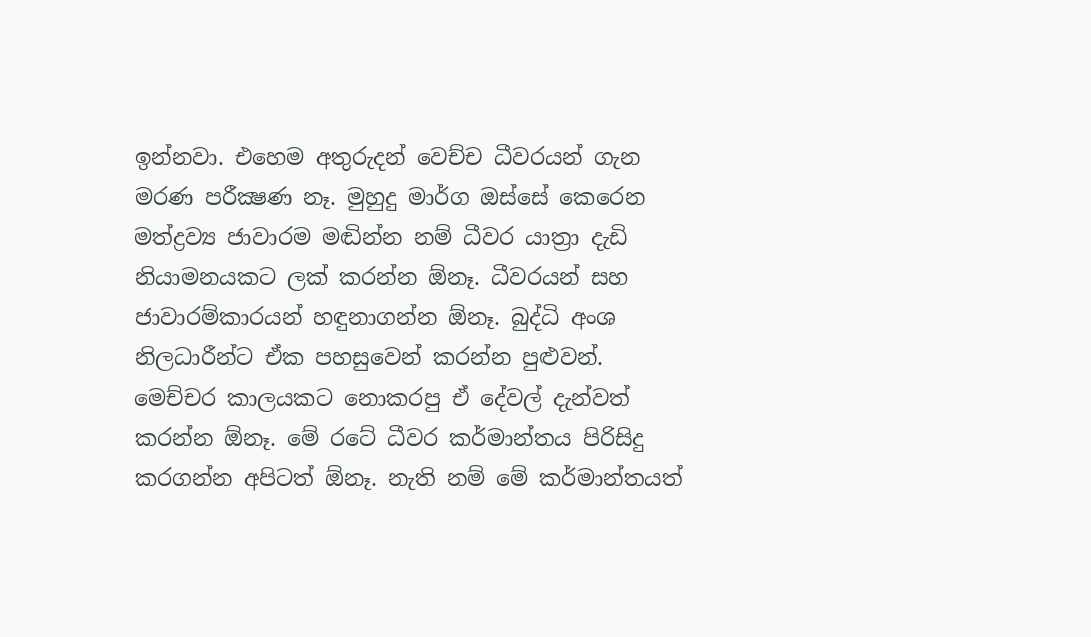ඉන්නවා. එහෙම අතුරුදන් වෙච්ච ධීවරයන් ගැන මරණ පරීක්‍ෂණ නෑ. මුහුදු මාර්ග ඔස්සේ කෙරෙන මත්ද්‍රව්‍ය ජාවාරම මඬින්න නම් ධීවර යාත්‍රා දැඩි නියාමනයකට ලක් කරන්න ඕනෑ. ධීවරයන් සහ ජාවාරම්කාරයන් හඳුනාගන්න ඕනෑ. බුද්ධි අංශ නිලධාරීන්ට ඒක පහසුවෙන් කරන්න පුළුවන්. මෙච්චර කාලයකට නොකරපු ඒ දේවල් දැන්වත් කරන්න ඕනෑ. මේ රටේ ධීවර කර්මාන්තය පිරිසිදු කරගන්න අපිටත් ඕනෑ. නැති නම් මේ කර්මාන්තයත්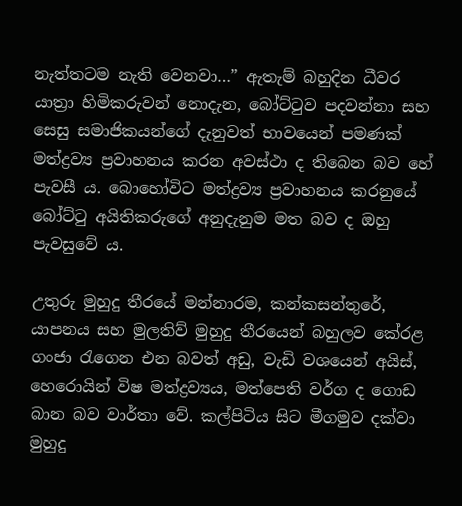නැත්තටම නැති වෙනවා…” ඇතැම් බහුදින ධීවර යාත්‍රා හිමිකරුවන් නොදැන, බෝට්ටුව පදවන්නා සහ සෙසු සමාජිකයන්ගේ දැනුවත් භාවයෙන් පමණක් මත්ද්‍රව්‍ය ප්‍රවාහනය කරන අවස්ථා ද තිබෙන බව හේ පැවසී ය. බොහෝවිට මත්ද්‍රව්‍ය ප්‍රවාහනය කරනුයේ බෝට්ටු අයිතිකරුගේ අනුදැනුම මත බව ද ඔහු පැවසුවේ ය.

උතුරු මුහුදු තීරයේ මන්නාරම, කන්කසන්තුරේ, යාපනය සහ මුලතිව් මුහුදු තීරයෙන් බහුලව කේරළ ගංජා රැගෙන එන බවත් අඩු, වැඩි වශයෙන් අයිස්, හෙරොයින් විෂ මත්ද්‍රව්‍යය, මත්පෙති වර්ග ද ගොඩ බාන බව වාර්තා වේ. කල්පිටිය සිට මීගමුව දක්වා මුහුදු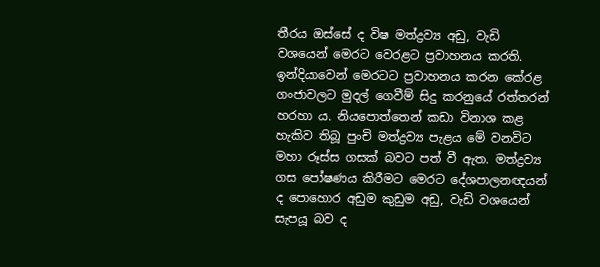තීරය ඔස්සේ ද විෂ මත්ද්‍රව්‍ය අඩු, වැඩි වශයෙන් මෙරට වෙරළට ප්‍රවාහනය කරති. ඉන්දියාවෙන් මෙරටට ප්‍රවාහනය කරන කේරළ ගංජාවලට මුදල් ගෙවීම් සිදු කරනුයේ රත්තරන් හරහා ය. නියපොත්තෙන් කඩා විනාශ කළ හැකිව තිබූ පුංචි මත්ද්‍රව්‍ය පැළය මේ වනවිට මහා රූස්ස ගසක් බවට පත් වී ඇත. මත්ද්‍රව්‍ය ගස පෝෂණය කිරීමට මෙරට දේශපාලනඥයන් ද පොහොර අඩුම කුඩුම අඩු, වැඩි වශයෙන් සැපයූ බව ද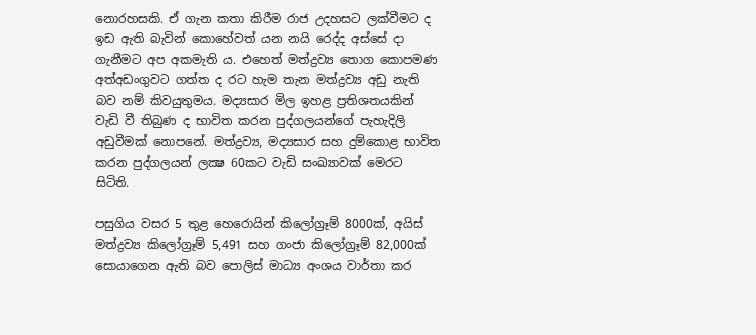නොරහසකි. ඒ ගැන කතා කිරීම රාජ උදහසට ලක්වීමට ද ඉඩ ඇති බැවින් කොහේවත් යන නයි රෙද්ද අස්සේ දා ගැනීමට අප අකමැති ය. එහෙත් මත්ද්‍රව්‍ය තොග කොපමණ අත්අඩංගුවට ගත්ත ද රට හැම තැන මත්ද්‍රව්‍ය අඩු නැති බව නම් කිවයුතුමය. මද්‍යසාර මිල ඉහළ ප්‍රතිශතයකින් වැඩි වී තිබුණ ද භාවිත කරන පුද්ගලයන්ගේ පැහැදිලි අඩුවීමක් නොපනේ. මත්ද්‍රව්‍ය, මද්‍යසාර සහ දුම්කොළ භාවිත කරන පුද්ගලයන් ලක්‍ෂ 60කට වැඩි සංඛ්‍යාවක් මෙරට සිටිති.

පසුගිය වසර 5 තුළ හෙරොයින් කිලෝග්‍රෑම් 8000ක්, අයිස් මත්ද්‍රව්‍ය කිලෝග්‍රෑම් 5,491 සහ ගංජා කිලෝග්‍රෑම් 82,000ක් සොයාගෙන ඇති බව පොලිස් මාධ්‍ය අංශය වාර්තා කර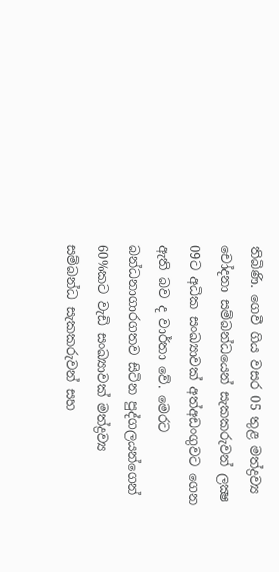තිබිණි. ගෙවී ගිය වසර 05 තුළ මත්ද්‍රව්‍ය චෝදනා සම්බන්ධයෙන් සැකකරුවන් ලක්‍ෂ 09ට අධික සංඛ්‍යාවක් අත්අඩංගුවට ගෙන ඇති බව ද වාර්තා වේ. මෙරට බන්ධනාගාරගතව සිටින පුද්ගලයන්ගෙන් 60%කට වැඩි සංඛ්‍යාවක් මත්ද්‍රව්‍ය සම්බන්ධ සැකකරුවන් සහ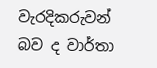වැරදිකරුවන් බව ද වාර්තා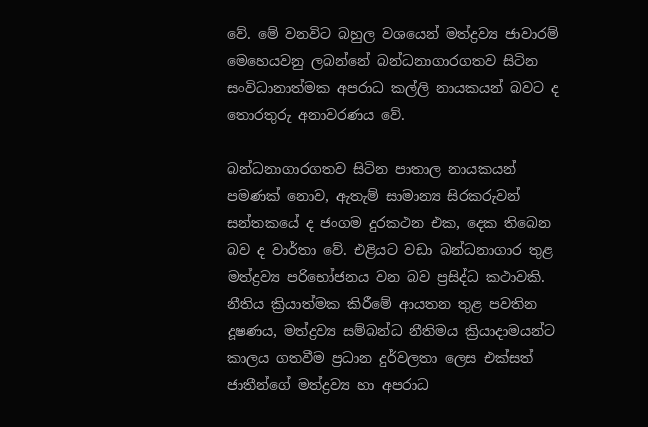වේ. මේ වනවිට බහුල වශයෙන් මත්ද්‍රව්‍ය ජාවාරම් මෙහෙයවනු ලබන්නේ බන්ධනාගාරගතව සිටින සංවිධානාත්මක අපරාධ කල්ලි නායකයන් බවට ද තොරතුරු අනාවරණය වේ.

බන්ධනාගාරගතව සිටින පාතාල නායකයන් පමණක් නොව, ඇතැම් සාමාන්‍ය සිරකරුවන් සන්තකයේ ද ජංගම දුරකථන එක, දෙක තිබෙන බව ද වාර්තා වේ. එළියට වඩා බන්ධනාගාර තුළ මත්ද්‍රව්‍ය පරිභෝජනය වන බව ප්‍රසිද්ධ කථාවකි. නීතිය ක්‍රියාත්මක කිරීමේ ආයතන තුළ පවතින දූෂණය, මත්ද්‍රව්‍ය සම්බන්ධ නීතිමය ක්‍රියාදාමයන්ට කාලය ගතවීම ප්‍රධාන දුර්වලතා ලෙස එක්සත් ජාතීන්ගේ මත්ද්‍රව්‍ය හා අපරාධ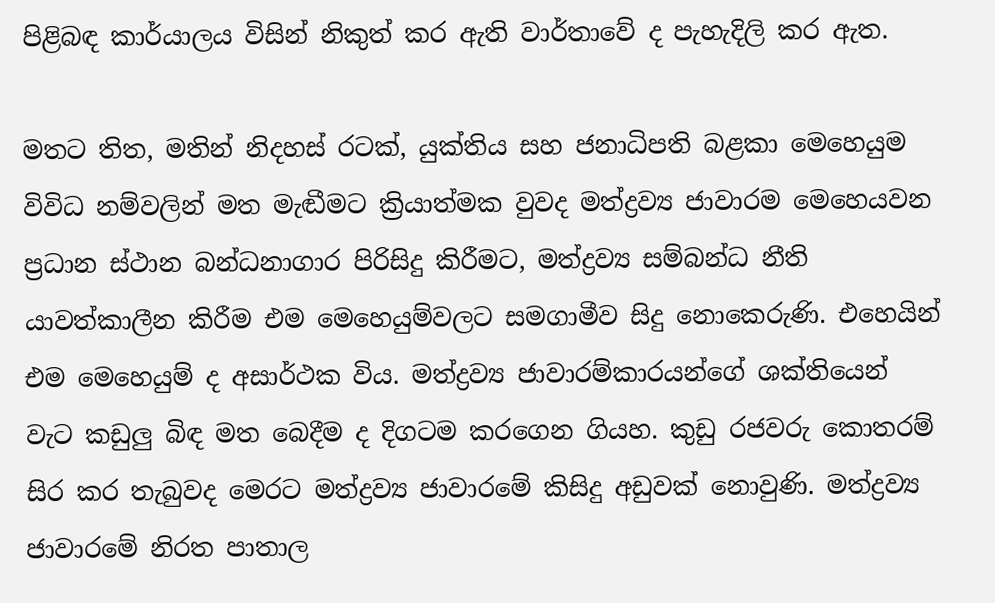පිළිබඳ කාර්යාලය විසින් නිකුත් කර ඇති වාර්තාවේ ද පැහැදිලි කර ඇත.

මතට තිත, මතින් නිදහස් රටක්, යුක්තිය සහ ජනාධිපති බළකා මෙහෙයුම විවිධ නම්වලින් මත මැඬීමට ක්‍රියාත්මක වුවද මත්ද්‍රව්‍ය ජාවාරම මෙහෙයවන ප්‍රධාන ස්ථාන බන්ධනාගාර පිරිසිදු කිරීමට, මත්ද්‍රව්‍ය සම්බන්ධ නීති යාවත්කාලීන කිරීම එම මෙහෙයුම්වලට සමගාමීව සිදු නොකෙරුණි. එහෙයින් එම මෙහෙයුම් ද අසාර්ථක විය. මත්ද්‍රව්‍ය ජාවාරම්කාරයන්ගේ ශක්තියෙන් වැට කඩුලු බිඳ මත බෙදීම ද දිගටම කරගෙන ගියහ. කුඩු රජවරු කොතරම් සිර කර තැබුවද මෙරට මත්ද්‍රව්‍ය ජාවාරමේ කිසිදු අඩුවක් නොවුණි. මත්ද්‍රව්‍ය ජාවාරමේ නිරත පාතාල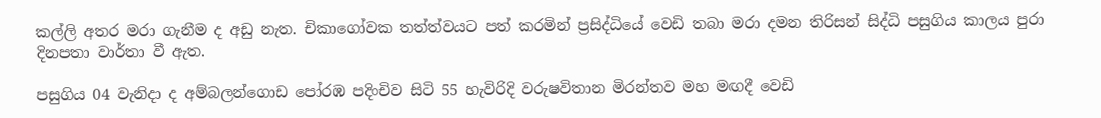කල්ලි අතර මරා ගැනීම ද අඩු නැත. චිකාගෝවක තත්ත්වයට පත් කරමින් ප්‍රසිද්ධියේ වෙඩි තබා මරා දමන තිරිසන් සිද්ධි පසුගිය කාලය පුරා දිනපතා වාර්තා වී ඇත.

පසුගිය 04 වැනිදා ද අම්බලන්ගොඩ පෝරඹ පදිංචිව සිටි 55 හැවිරිදි වරුෂවිතාන මිරන්තව මහ මඟදී වෙඩි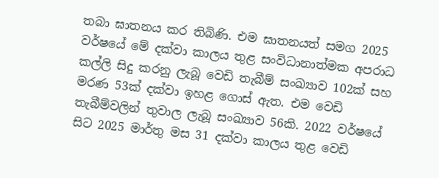තබා ඝාතනය කර තිබිණි. එම ඝාතනයත් සමග 2025 වර්ෂයේ මේ දක්වා කාලය තුළ සංවිධානාත්මක අපරාධ කල්ලි සිදු කරනු ලැබූ වෙඩි තැබීම් සංඛ්‍යාව 102ක් සහ මරණ 53ක් දක්වා ඉහළ ගොස් ඇත. එම වෙඩි තැබීම්වලින් තුවාල ලැබූ සංඛ්‍යාව 56කි. 2022 වර්ෂයේ සිට 2025 මාර්තු මස 31 දක්වා කාලය තුළ වෙඩි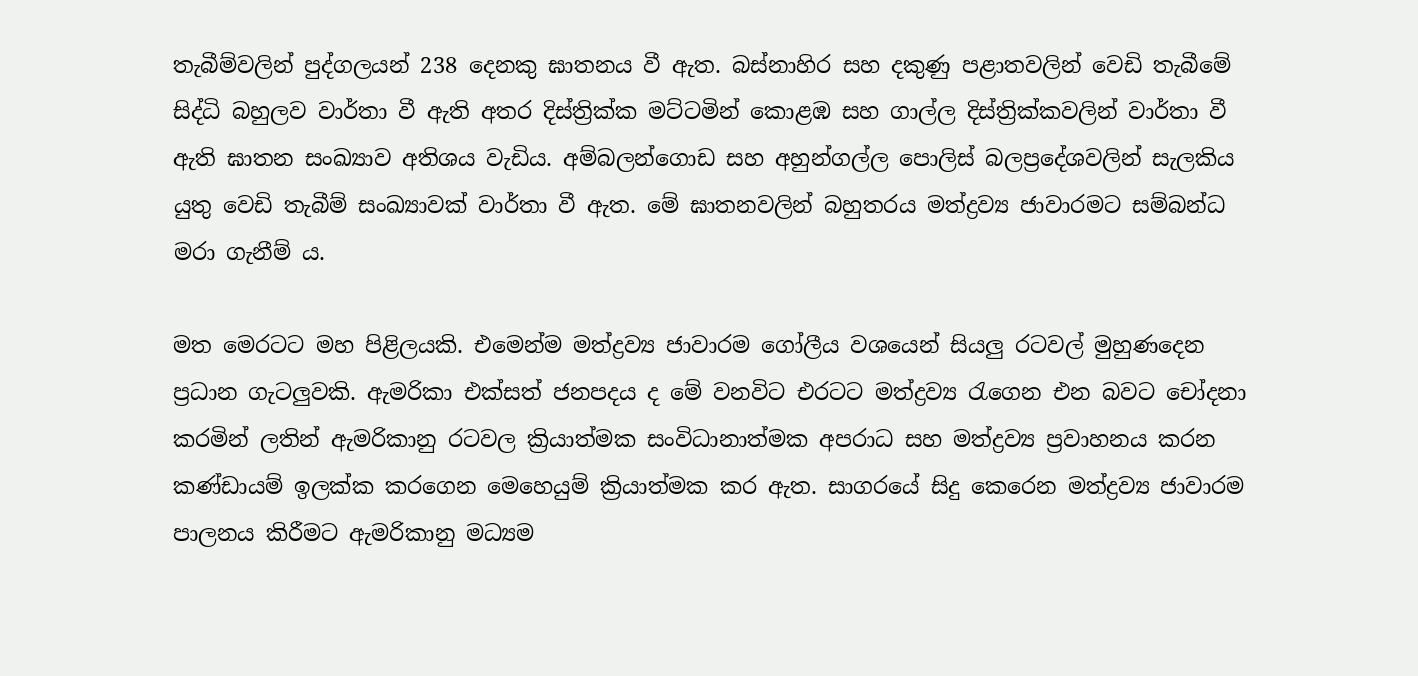තැබීම්වලින් පුද්ගලයන් 238 දෙනකු ඝාතනය වී ඇත. බස්නාහිර සහ දකුණු පළාතවලින් වෙඩි තැබීමේ සිද්ධි බහුලව වාර්තා වී ඇති අතර දිස්ත්‍රික්ක මට්ටමින් කොළඹ සහ ගාල්ල දිස්ත්‍රික්කවලින් වාර්තා වී ඇති ඝාතන සංඛ්‍යාව අතිශය වැඩිය. අම්බලන්ගොඩ සහ අහුන්ගල්ල පොලිස් බලප්‍රදේශවලින් සැලකිය යුතු වෙඩි තැබීම් සංඛ්‍යාවක් වාර්තා වී ඇත. මේ ඝාතනවලින් බහුතරය මත්ද්‍රව්‍ය ජාවාරමට සම්බන්ධ මරා ගැනීම් ය.

මත මෙරටට මහ පිළිලයකි. එමෙන්ම මත්ද්‍රව්‍ය ජාවාරම ගෝලීය වශයෙන් සියලු රටවල් මුහුණදෙන ප්‍රධාන ගැටලුවකි. ඇමරිකා එක්සත් ජනපදය ද මේ වනවිට එරටට මත්ද්‍රව්‍ය රැගෙන එන බවට චෝදනා කරමින් ලතින් ඇමරිකානු රටවල ක්‍රියාත්මක සංවිධානාත්මක අපරාධ සහ මත්ද්‍රව්‍ය ප්‍රවාහනය කරන කණ්ඩායම් ඉලක්ක කරගෙන මෙහෙයුම් ක්‍රියාත්මක කර ඇත. සාගරයේ සිදු කෙරෙන මත්ද්‍රව්‍ය ජාවාරම පාලනය කිරීමට ඇමරිකානු මධ්‍යම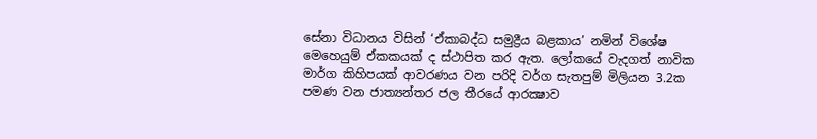සේනා විධානය විසින් ‘ඒකාබද්ධ සමුද්‍රීය බළකාය’ නමින් විශේෂ මෙහෙයුම් ඒකකයක් ද ස්ථාපිත කර ඇත. ලෝකයේ වැදගත් නාවික මාර්ග කිහිපයක් ආවරණය වන පරිදි වර්ග සැතපුම් මිලියන 3.2ක පමණ වන ජාත්‍යන්තර ජල තීරයේ ආරක්‍ෂාව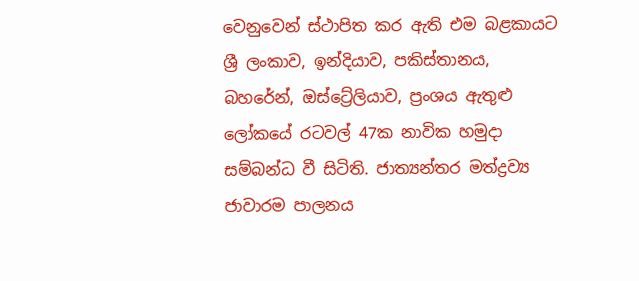වෙනුවෙන් ස්ථාපිත කර ඇති එම බළකායට ශ්‍රී ලංකාව, ඉන්දියාව, පකිස්තානය, බහරේන්, ඔස්ට්‍රේලියාව, ප්‍රංශය ඇතුළු ලෝකයේ රටවල් 47ක නාවික හමුදා සම්බන්ධ වී සිටිති. ජාත්‍යන්තර මත්ද්‍රව්‍ය ජාවාරම පාලනය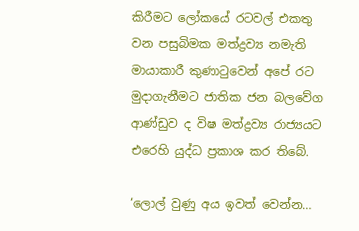කිරීමට ලෝකයේ රටවල් එකතු වන පසුබිමක මත්ද්‍රව්‍ය නමැති මායාකාරී කුණාටුවෙන් අපේ රට මුදාගැනීමට ජාතික ජන බලවේග ආණ්ඩුව ද විෂ මත්ද්‍රව්‍ය රාජ්‍යයට එරෙහි යුද්ධ ප්‍රකාශ කර තිබේ.

‘ලොල් වුණු අය ඉවත් වෙන්න…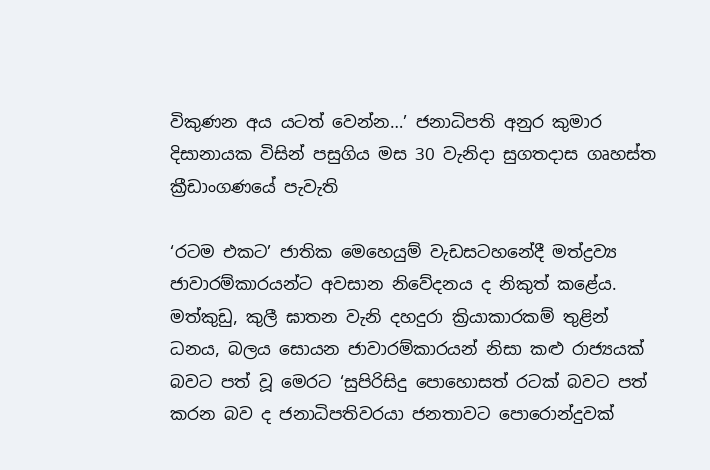විකුණන අය යටත් වෙන්න…’ ජනාධිපති අනුර කුමාර දිසානායක විසින් පසුගිය මස 30 වැනිදා සුගතදාස ගෘහස්ත ක්‍රීඩාංගණයේ පැවැති

‘රටම එකට’ ජාතික මෙහෙයුම් වැඩසටහනේදී මත්ද්‍රව්‍ය ජාවාරම්කාරයන්ට අවසාන නිවේදනය ද නිකුත් කළේය. මත්කුඩු, කුලී ඝාතන වැනි දහදුරා ක්‍රියාකාරකම් තුළින් ධනය, බලය සොයන ජාවාරම්කාරයන් නිසා කළු රාජ්‍යයක් බවට පත් වූ මෙරට ‘සුපිරිසිදු පොහොසත් රටක් බවට පත් කරන බව ද ජනාධිපතිවරයා ජනතාවට පොරොන්දුවක්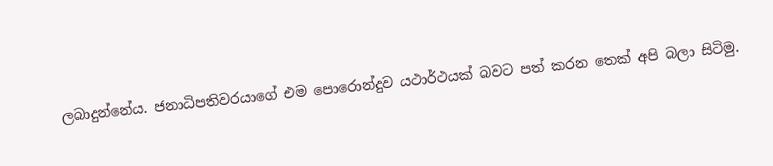ලබාදුන්නේය. ජනාධිපතිවරයාගේ එම පොරොන්දුව යථාර්ථයක් බවට පත් කරන තෙක් අපි බලා සිටිමු.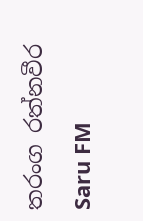තරංග රත්නවීර

Saru FM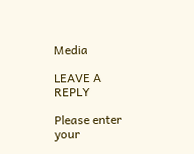Media

LEAVE A REPLY

Please enter your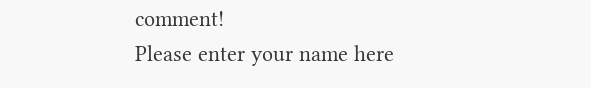comment!
Please enter your name here